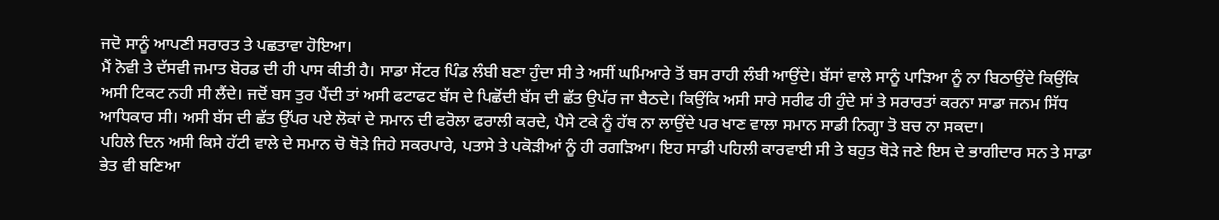ਜਦੋ ਸਾਨੂੰ ਆਪਣੀ ਸਰਾਰਤ ਤੇ ਪਛਤਾਵਾ ਹੋਇਆ।
ਮੈਂ ਨੋਵੀ ਤੇ ਦੱਸਵੀ ਜਮਾਤ ਬੋਰਡ ਦੀ ਹੀ ਪਾਸ ਕੀਤੀ ਹੈ। ਸਾਡਾ ਸੇਂਟਰ ਪਿੰਡ ਲੰਬੀ ਬਣਾ ਹੁੰਦਾ ਸੀ ਤੇ ਅਸੀਂ ਘਮਿਆਰੇ ਤੋਂ ਬਸ ਰਾਹੀ ਲੰਬੀ ਆਉਂਦੇ। ਬੱਸਾਂ ਵਾਲੇ ਸਾਨੂੰ ਪਾੜਿਆ ਨੂੰ ਨਾ ਬਿਠਾਉਂਦੇ ਕਿਉਂਕਿ ਅਸੀ ਟਿਕਟ ਨਹੀ ਸੀ ਲੈਂਦੇ। ਜਦੋਂ ਬਸ ਤੁਰ ਪੈਂਦੀ ਤਾਂ ਅਸੀ ਫਟਾਫਟ ਬੱਸ ਦੇ ਪਿਛੋਂਦੀ ਬੱਸ ਦੀ ਛੱਤ ਉਪੱਰ ਜਾ ਬੈਠਦੇ। ਕਿਉਂਕਿ ਅਸੀ ਸਾਰੇ ਸਰੀਫ ਹੀ ਹੁੰਦੇ ਸਾਂ ਤੇ ਸਰਾਰਤਾਂ ਕਰਨਾ ਸਾਡਾ ਜਨਮ ਸਿੱਧ ਆਧਿਕਾਰ ਸੀ। ਅਸੀ ਬੱਸ ਦੀ ਛੱਤ ਉੱਪਰ ਪਏ ਲੋਕਾਂ ਦੇ ਸਮਾਨ ਦੀ ਫਰੋਲਾ ਫਰਾਲੀ ਕਰਦੇ, ਪੈਸੇ ਟਕੇ ਨੂੰ ਹੱਥ ਨਾ ਲਾਉਂਦੇ ਪਰ ਖਾਣ ਵਾਲਾ ਸਮਾਨ ਸਾਡੀ ਨਿਗ੍ਹਾ ਤੋ ਬਚ ਨਾ ਸਕਦਾ।
ਪਹਿਲੇ ਦਿਨ ਅਸੀ ਕਿਸੇ ਹੱਟੀ ਵਾਲੇ ਦੇ ਸਮਾਨ ਚੋ ਥੋੜੇ ਜਿਹੇ ਸਕਰਪਾਰੇ, ਪਤਾਸੇ ਤੇ ਪਕੋੜੀਆਂ ਨੂੰ ਹੀ ਰਗੜਿਆ। ਇਹ ਸਾਡੀ ਪਹਿਲੀ ਕਾਰਵਾਈ ਸੀ ਤੇ ਬਹੁਤ ਥੋੜੇ ਜਣੇ ਇਸ ਦੇ ਭਾਗੀਦਾਰ ਸਨ ਤੇ ਸਾਡਾ ਭੇਤ ਵੀ ਬਣਿਆ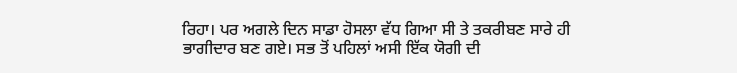ਰਿਹਾ। ਪਰ ਅਗਲੇ ਦਿਨ ਸਾਡਾ ਹੋਸਲਾ ਵੱਧ ਗਿਆ ਸੀ ਤੇ ਤਕਰੀਬਣ ਸਾਰੇ ਹੀ ਭਾਗੀਦਾਰ ਬਣ ਗਏ। ਸਭ ਤੋਂ ਪਹਿਲਾਂ ਅਸੀ ਇੱਕ ਯੋਗੀ ਦੀ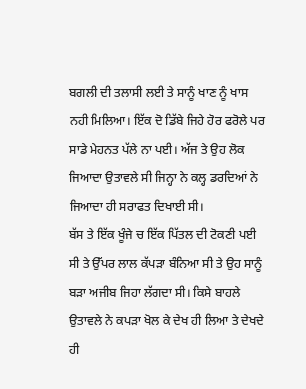ਬਗਲੀ ਦੀ ਤਲਾਸੀ ਲਈ ਤੇ ਸਾਨੂੰ ਖਾਣ ਨੂੰ ਖਾਸ ਨਹੀ ਮਿਲਿਆ। ਇੱਕ ਦੋ ਡਿੱਬੇ ਜਿਹੇ ਹੋਰ ਫਰੋਲੇ ਪਰ ਸਾਡੇ ਮੇਹਨਤ ਪੱਲੇ ਨਾ ਪਈ। ਅੱਜ ਤੇ ਉਹ ਲੋਕ ਜਿਆਦਾ ਉਤਾਵਲੇ ਸੀ ਜਿਨ੍ਹਾ ਨੇ ਕਲ੍ਹ ਡਰਦਿਆਂ ਨੇ ਜਿਆਦਾ ਹੀ ਸਰਾਫਤ ਦਿਖਾਈ ਸੀ।
ਬੱਸ ਤੇ ਇੱਕ ਖੂੰਜੇ ਚ ਇੱਕ ਪਿੱਤਲ ਦੀ ਟੋਕਣੀ ਪਈ ਸੀ ਤੇ ਉੱਪਰ ਲਾਲ ਕੱਪੜਾ ਬੰਨਿਆ ਸੀ ਤੇ ਉਹ ਸਾਨੂੰ ਬੜਾ ਅਜੀਬ ਜਿਹਾ ਲੱਗਦਾ ਸੀ। ਕਿਸੇ ਬਾਹਲੇ ਉਤਾਵਲੇ ਨੇ ਕਪੜਾ ਖੋਲ ਕੇ ਦੇਖ ਹੀ ਲਿਆ ਤੇ ਦੇਖਦੇ ਹੀ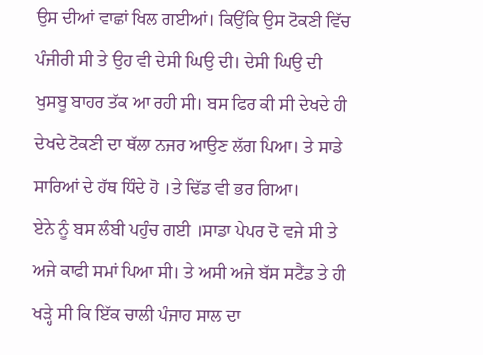ਉਸ ਦੀਆਂ ਵਾਛਾਂ ਖਿਲ ਗਈਆਂ। ਕਿਉਂਕਿ ਉਸ ਟੋਕਣੀ ਵਿੱਚ ਪੰਜੀਰੀ ਸੀ ਤੇ ਉਹ ਵੀ ਦੇਸੀ ਘਿਉ ਦੀ। ਦੇਸੀ ਘਿਉ ਦੀ ਖੁਸਬੂ ਬਾਹਰ ਤੱਕ ਆ ਰਹੀ ਸੀ। ਬਸ ਫਿਰ ਕੀ ਸੀ ਦੇਖਦੇ ਹੀ ਦੇਖਦੇ ਟੋਕਣੀ ਦਾ ਥੱਲਾ ਨਜਰ ਆਉਣ ਲੱਗ ਪਿਆ। ਤੇ ਸਾਡੇ ਸਾਰਿਆਂ ਦੇ ਹੱਥ ਧਿੰਦੇ ਹੋ ।ਤੇ ਢਿੱਡ ਵੀ ਭਰ ਗਿਆ।
ਏਨੇ ਨੂੰ ਬਸ ਲੰਬੀ ਪਹੁੰਚ ਗਈ ।ਸਾਡਾ ਪੇਪਰ ਦੋ ਵਜੇ ਸੀ ਤੇ ਅਜੇ ਕਾਫੀ ਸਮਾਂ ਪਿਆ ਸੀ। ਤੇ ਅਸੀ ਅਜੇ ਬੱਸ ਸਟੈਂਡ ਤੇ ਹੀ ਖੜ੍ਹੇ ਸੀ ਕਿ ਇੱਕ ਚਾਲੀ ਪੰਜਾਹ ਸਾਲ ਦਾ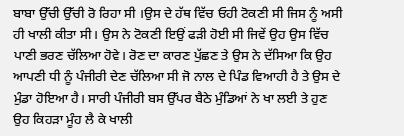ਬਾਬਾ ਉੱਚੀ ਉੱਚੀ ਰੋ ਰਿਹਾ ਸੀ ।ਉਸ ਦੇ ਹੱਥ ਵਿੱਚ ਓਹੀ ਟੋਕਣੀ ਸੀ ਜਿਸ ਨੂੰ ਅਸੀ ਹੀ ਖਾਲੀ ਕੀਤਾ ਸੀ। ਉਸ ਨੇ ਟੋਕਣੀ ਇਉਂ ਫੜੀ ਹੋਈ ਸੀ ਜਿਵੇਂ ਉਹ ਉਸ ਵਿੱਚ ਪਾਣੀ ਭਰਣ ਚੱਲਿਆ ਹੋਵੇ। ਰੋਣ ਦਾ ਕਾਰਣ ਪੁੱਛਣ ਤੇ ਉਸ ਨੇ ਦੱਸਿਆ ਕਿ ਉਹ ਆਪਣੀ ਧੀ ਨੂੰ ਪੰਜੀਰੀ ਦੇਣ ਚੱਲਿਆ ਸੀ ਜੋ ਨਾਲ ਦੇ ਪਿੰਡ ਵਿਆਹੀ ਹੈ ਤੇ ਉਸ ਦੇ ਮੁੰਡਾ ਹੋਇਆ ਹੈ। ਸਾਰੀ ਪੰਜੀਰੀ ਬਸ ਉੱਪਰ ਬੈਠੇ ਮੁੰਡਿਆਂ ਨੇ ਖਾ ਲਈ ਤੇ ਹੁਣ ਉਹ ਕਿਹੜਾ ਮੂੰਹ ਲੈ ਕੇ ਖਾਲੀ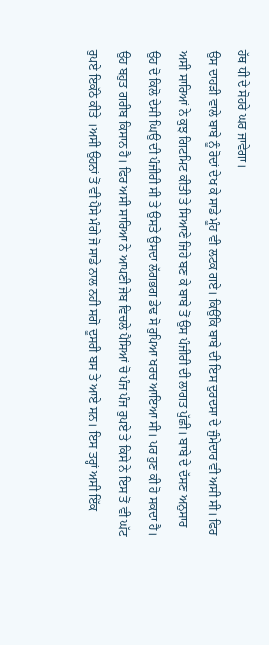ਹੱਥ ਧੀ ਦੇ ਸੋਹਰੇ ਘਰ ਜਾਵੇਗਾ।
ਉਸ ਦਾਹੜੀ ਵਾਲੇ ਬਾਬੇ ਨੂੰ ਰੋਦਾਂ ਦੇਖ ਕੇ ਸਾਡੇ ਮੂੰਹ ਵੀ ਲਟਕ ਗਏ। ਕਿਉਂਕਿ ਬਾਬੇ ਦੀ ਇਸ ਦੁਰਦਸਾ ਦੇ ਜੁੰਮੇਦਾਰ ਵੀ ਅਸੀ ਸੀ। ਫਿਰ ਅਸੀ ਸਾਰਿਆਂ ਨੇ ਕੁਝ ਗਿਟਮਿਟ ਕੀਤੀ ਤੇ ਸਿਆਣੇ ਜਿਹੇ ਬਣ ਕੇ ਬਾਬੇ ਤੋਂ ਉਸ ਪੰਜੀਰੀ ਦੀ ਲਾਗਤ ਪੁੱਛੀ। ਬਾਬੇ ਦੇ ਦੱਸਣ ਅਨੁਸਾਰ ਉਹ ਦੋ ਕਿਲੋ ਦੇਸੀ ਘਿਉ ਦੀ ਪੰਜੀਰੀ ਸੀ ਤੇ ਉਸਤੇ ਉਸਦਾ ਲੱਗਭਗ ਡੇਢ ਸੋ ਰੁਪਿਆ ਖਰਚ ਆਇਆ ਸੀ। ਪਰ ਹੁਣ ਕੀ ਹੋ ਸਕਦਾ ਹੈ। ਉਹ ਬਹੁਤ ਗਰੀਬ ਕਿਸਾਨ ਹੈ। ਫਿਰ ਅਸੀ ਸਾਰਿਆ ਨੇ ਆਪਣੀ ਜੇਬ ਵਿਚਲੇ ਪੈਸਿਆਂ ਚੋ ਪੰਜ ਪੰਜ ਰੁਪਏ ਤੇ ਕਿਸੇ ਨੇ ਇਸ ਤੋਂ ਵੀ ਘੱਟ ਰੁਪਏ ਇਕੱਠੇ ਕੀਤੇ ।ਅਸੀ ਉਹਨਾਂ ਤੋਂ ਵੀ ਪੈਸੇ ਮੰਗੇ ਜੋ ਸਾਡੇ ਨਾਲ ਨਹੀ ਸਗੋ ਦੂਸਰੀ ਬਸ ਤੇ ਆਏ ਸਨ। ਇਸ ਤਰ੍ਹਾਂ ਅਸੀ ਇੱਕ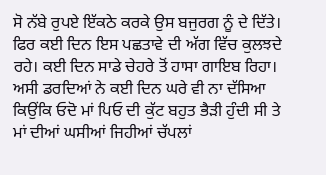ਸੋ ਨੱਬੇ ਰੁਪਏ ਇੱਕਠੇ ਕਰਕੇ ਉਸ ਬਜੁਰਗ ਨੂੰ ਦੇ ਦਿੱਤੇ।
ਫਿਰ ਕਈ ਦਿਨ ਇਸ ਪਛਤਾਵੇ ਦੀ ਅੱਗ ਵਿੱਚ ਕੁਲਝਦੇ ਰਹੇ। ਕਈ ਦਿਨ ਸਾਡੇ ਚੇਹਰੇ ਤੋਂ ਹਾਸਾ ਗਾਇਬ ਰਿਹਾ। ਅਸੀ ਡਰਦਿਆਂ ਨੇ ਕਈ ਦਿਨ ਘਰੇ ਵੀ ਨਾ ਦੱਸਿਆ ਕਿਉਂਕਿ ਓਦੋ ਮਾਂ ਪਿਓ ਦੀ ਕੁੱਟ ਬਹੁਤ ਭੈੜੀ ਹੁੰਦੀ ਸੀ ਤੇ ਮਾਂ ਦੀਆਂ ਘਸੀਆਂ ਜਿਹੀਆਂ ਚੱਪਲਾਂ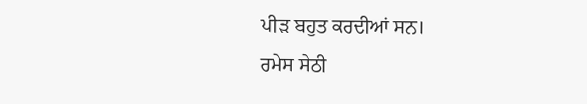ਪੀੜ ਬਹੁਤ ਕਰਦੀਆਂ ਸਨ।
ਰਮੇਸ ਸੇਠੀ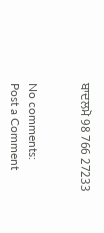ਬਾਦਲਮੋ 98 766 27233


No comments:
Post a Comment